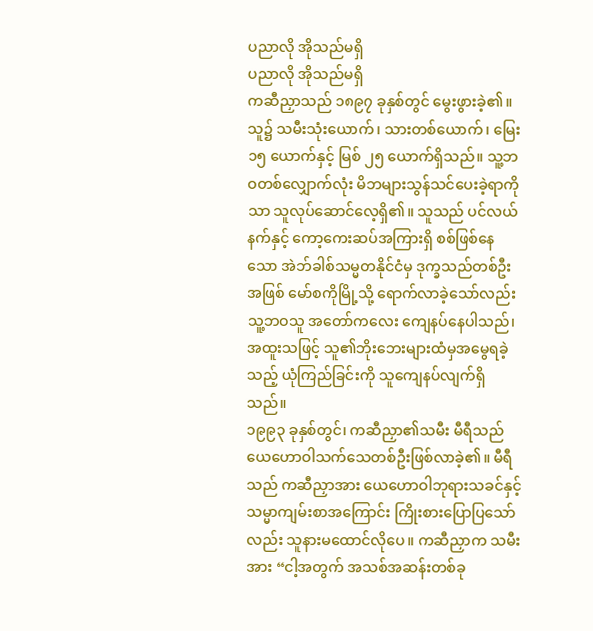ပညာလို အိုသည်မရှိ
ပညာလို အိုသည်မရှိ
ကဆီညှာသည် ၁၈၉၇ ခုနှစ်တွင် မွေးဖွားခဲ့၏။ သူ၌ သမီးသုံးယောက်၊ သားတစ်ယောက်၊ မြေး ၁၅ ယောက်နှင့် မြစ် ၂၅ ယောက်ရှိသည်။ သူ့ဘဝတစ်လျှောက်လုံး မိဘများသွန်သင်ပေးခဲ့ရာကိုသာ သူလုပ်ဆောင်လေ့ရှိ၏။ သူသည် ပင်လယ်နက်နှင့် ကော့ကေးဆပ်အကြားရှိ စစ်ဖြစ်နေသော အဲဘ်ခါစ်သမ္မတနိုင်ငံမှ ဒုက္ခသည်တစ်ဦးအဖြစ် မော်စကိုမြို့သို့ ရောက်လာခဲ့သော်လည်း သူ့ဘဝသူ အတော်ကလေး ကျေနပ်နေပါသည်၊ အထူးသဖြင့် သူ၏ဘိုးဘေးများထံမှအမွေရခဲ့သည့် ယုံကြည်ခြင်းကို သူကျေနပ်လျက်ရှိသည်။
၁၉၉၃ ခုနှစ်တွင်၊ ကဆီညှာ၏သမီး မီရီသည် ယေဟောဝါသက်သေတစ်ဦးဖြစ်လာခဲ့၏။ မီရီသည် ကဆီညှာအား ယေဟောဝါဘုရားသခင်နှင့် သမ္မာကျမ်းစာအကြောင်း ကြိုးစားပြောပြသော်လည်း သူနားမထောင်လိုပေ။ ကဆီညှာက သမီးအား “ငါ့အတွက် အသစ်အဆန်းတစ်ခု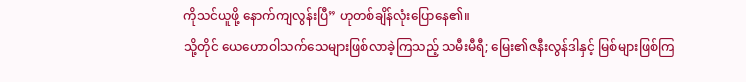ကိုသင်ယူဖို့ နောက်ကျလွန်းပြီ” ဟုတစ်ချိန်လုံးပြောနေ၏။
သို့တိုင် ယေဟောဝါသက်သေများဖြစ်လာခဲ့ကြသည့် သမီးမီရီ; မြေး၏ဇနီးလွန်ဒါနှင့် မြစ်များဖြစ်ကြ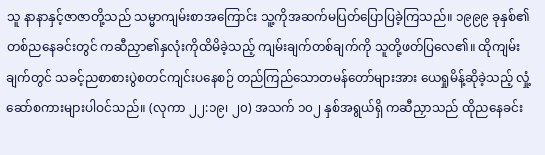သူ နာနာနှင့်ဇာဇာတို့သည် သမ္မာကျမ်းစာအကြောင်း သူ့ကိုအဆက်မပြတ်ပြောပြခဲ့ကြသည်။ ၁၉၉၉ ခုနှစ်၏တစ်ညနေခင်းတွင် ကဆီညှာ၏နှလုံးကိုထိမိခဲ့သည့် ကျမ်းချက်တစ်ချက်ကို သူတို့ဖတ်ပြလေ၏။ ထိုကျမ်းချက်တွင် သခင့်ညစာစားပွဲစတင်ကျင်းပနေစဉ် တည်ကြည်သောတမန်တော်များအား ယေရှုမိန့်ဆိုခဲ့သည့် လှုံ့ဆော်စကားများပါဝင်သည်။ (လုကာ ၂၂:၁၉၊ ၂၀) အသက် ၁၀၂ နှစ်အရွယ်ရှိ ကဆီညှာသည် ထိုညနေခင်း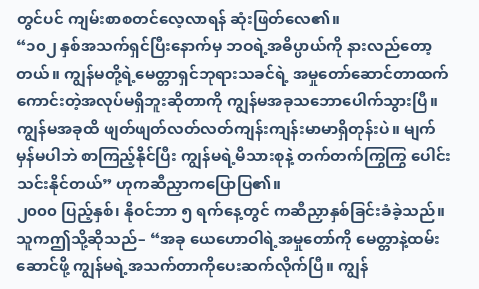တွင်ပင် ကျမ်းစာစတင်လေ့လာရန် ဆုံးဖြတ်လေ၏။
“၁၀၂ နှစ်အသက်ရှင်ပြီးနောက်မှ ဘဝရဲ့အဓိပ္ပာယ်ကို နားလည်တော့တယ်။ ကျွန်မတို့ရဲ့မေတ္တာရှင်ဘုရားသခင်ရဲ့ အမှုတော်ဆောင်တာထက် ကောင်းတဲ့အလုပ်မရှိဘူးဆိုတာကို ကျွန်မအခုသဘောပေါက်သွားပြီ။ ကျွန်မအခုထိ ဖျတ်ဖျတ်လတ်လတ်ကျန်းကျန်းမာမာရှိတုန်းပဲ။ မျက်မှန်မပါဘဲ စာကြည့်နိုင်ပြီး ကျွန်မရဲ့မိသားစုနဲ့ တက်တက်ကြွကြွ ပေါင်းသင်းနိုင်တယ်” ဟုကဆီညှာကပြောပြ၏။
၂၀၀၀ ပြည့်နှစ်၊ နိုဝင်ဘာ ၅ ရက်နေ့တွင် ကဆီညှာနှစ်ခြင်းခံခဲ့သည်။ သူကဤသို့ဆိုသည်– “အခု ယေဟောဝါရဲ့အမှုတော်ကို မေတ္တာနဲ့ထမ်းဆောင်ဖို့ ကျွန်မရဲ့အသက်တာကိုပေးဆက်လိုက်ပြီ။ ကျွန်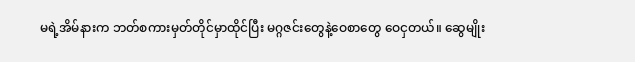မရဲ့အိမ်နားက ဘတ်စကားမှတ်တိုင်မှာထိုင်ပြီး မဂ္ဂဇင်းတွေနဲ့ဝေစာတွေ ဝေငှတယ်။ ဆွေမျိုး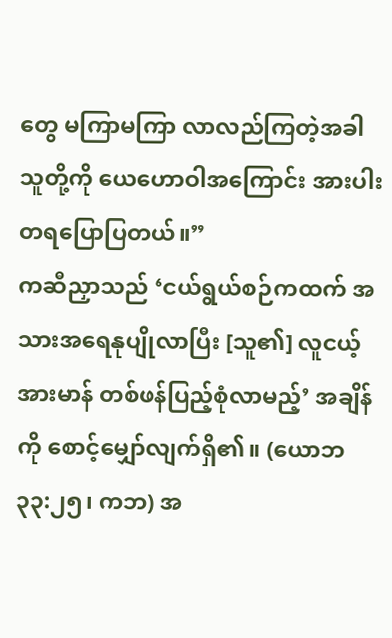တွေ မကြာမကြာ လာလည်ကြတဲ့အခါ သူတို့ကို ယေဟောဝါအကြောင်း အားပါးတရပြောပြတယ်။”
ကဆီညှာသည် ‘ငယ်ရွယ်စဉ်ကထက် အသားအရေနုပျိုလာပြီး [သူ၏] လူငယ့်အားမာန် တစ်ဖန်ပြည့်စုံလာမည့်’ အချိန်ကို စောင့်မျှော်လျက်ရှိ၏။ (ယောဘ ၃၃:၂၅၊ ကဘ) အ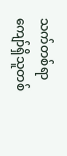သက်တစ်ရာကျော်ရှိသူတစ်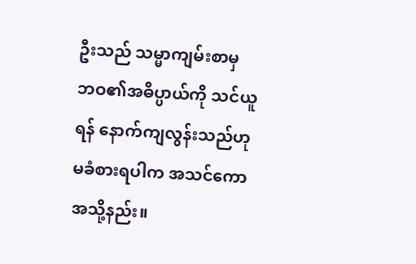ဦးသည် သမ္မာကျမ်းစာမှ ဘဝ၏အဓိပ္ပာယ်ကို သင်ယူရန် နောက်ကျလွန်းသည်ဟုမခံစားရပါက အသင်ကောအသို့နည်း။